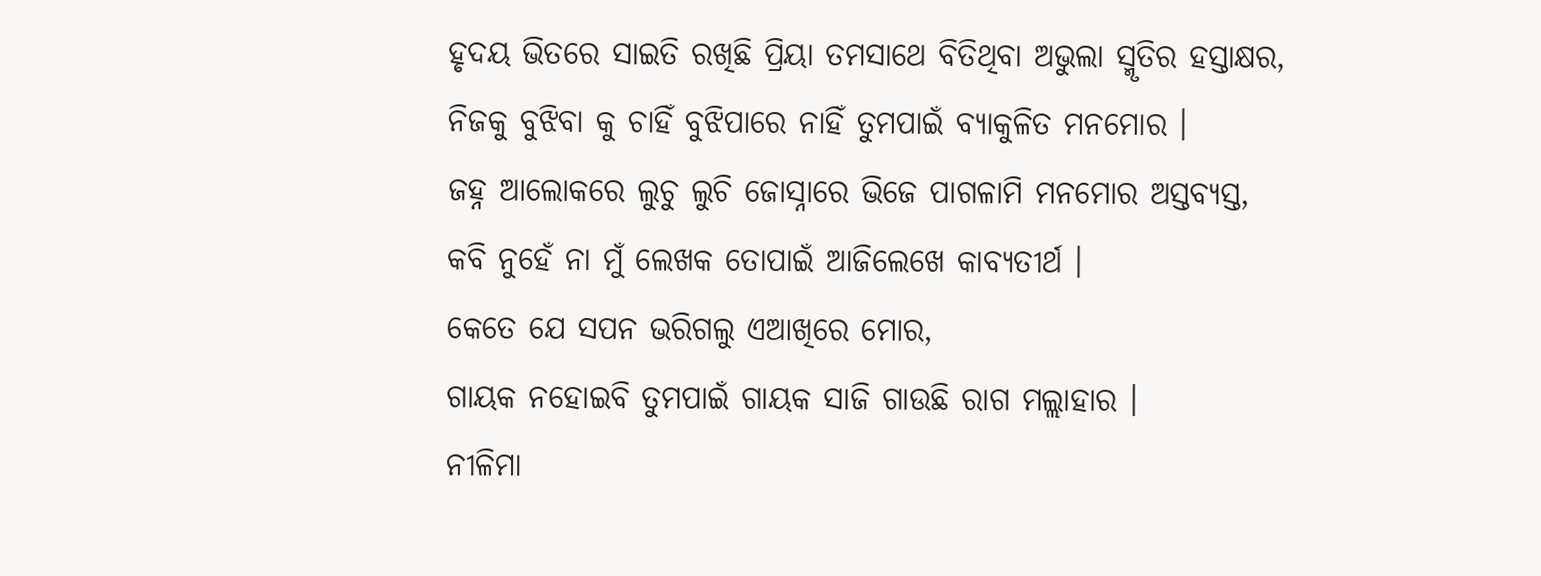ହୃଦୟ ଭିତରେ ସାଇତି ରଖିଛି ପ୍ରିୟା ତମସାଥେ ବିତିଥିବା ଅଭୁଲା ସ୍ମୃତିର ହସ୍ତାକ୍ଷର,
ନିଜକୁ ବୁଝିବା କୁ ଚାହିଁ ବୁଝିପାରେ ନାହିଁ ତୁମପାଇଁ ବ୍ୟାକୁଳିତ ମନମୋର ।
ଜହ୍ନ ଆଲୋକରେ ଲୁଚୁ ଲୁଚି ଜୋସ୍ନାରେ ଭିଜେ ପାଗଳାମି ମନମୋର ଅସ୍ତବ୍ୟସ୍ତ,
କବି ନୁହେଁ ନା ମୁଁ ଲେଖକ ତୋପାଇଁ ଆଜିଲେଖେ କାବ୍ୟତୀର୍ଥ ।
କେତେ ଯେ ସପନ ଭରିଗଲୁ ଏଆଖିରେ ମୋର,
ଗାୟକ ନହୋଇବି ତୁମପାଇଁ ଗାୟକ ସାଜି ଗାଉଛି ରାଗ ମଲ୍ଲାହାର ।
ନୀଳିମା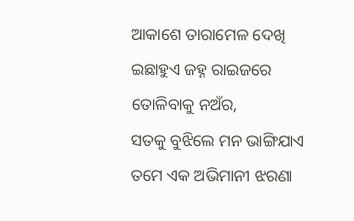ଆକାଶେ ତାରାମେଳ ଦେଖି ଇଛାହୁଏ ଜହ୍ନ ରାଇଜରେ ତୋଳିବାକୁ ନଅଁର,
ସତକୁ ବୁଝିଲେ ମନ ଭାଙ୍ଗିଯାଏ ତମେ ଏକ ଅଭିମାନୀ ଝରଣା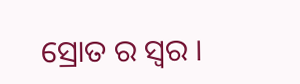ସ୍ରୋତ ର ସ୍ୱର ।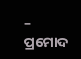– ପ୍ରମୋଦ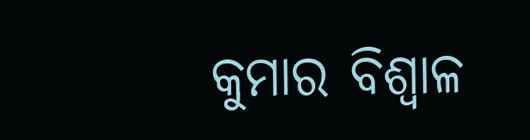କୁମାର ବିଶ୍ୱାଳ